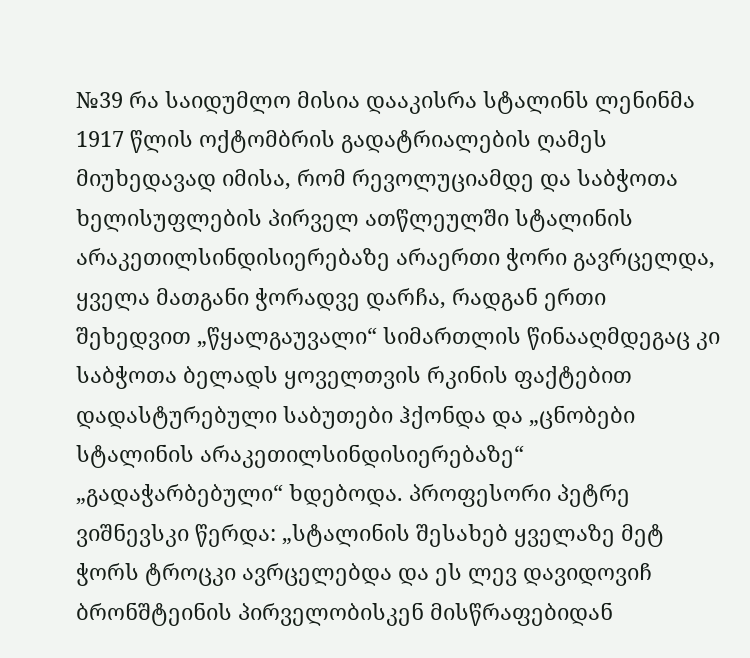№39 რა საიდუმლო მისია დააკისრა სტალინს ლენინმა 1917 წლის ოქტომბრის გადატრიალების ღამეს
მიუხედავად იმისა, რომ რევოლუციამდე და საბჭოთა ხელისუფლების პირველ ათწლეულში სტალინის არაკეთილსინდისიერებაზე არაერთი ჭორი გავრცელდა, ყველა მათგანი ჭორადვე დარჩა, რადგან ერთი შეხედვით „წყალგაუვალი“ სიმართლის წინააღმდეგაც კი საბჭოთა ბელადს ყოველთვის რკინის ფაქტებით დადასტურებული საბუთები ჰქონდა და „ცნობები სტალინის არაკეთილსინდისიერებაზე“ „გადაჭარბებული“ ხდებოდა. პროფესორი პეტრე ვიშნევსკი წერდა: „სტალინის შესახებ ყველაზე მეტ ჭორს ტროცკი ავრცელებდა და ეს ლევ დავიდოვიჩ ბრონშტეინის პირველობისკენ მისწრაფებიდან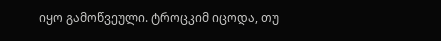იყო გამოწვეული. ტროცკიმ იცოდა, თუ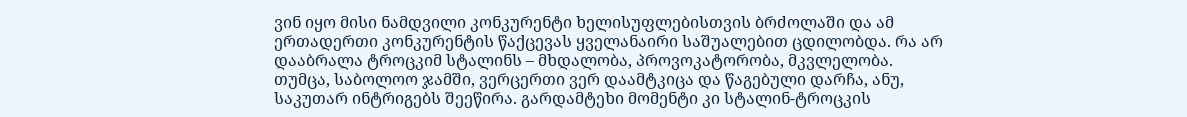ვინ იყო მისი ნამდვილი კონკურენტი ხელისუფლებისთვის ბრძოლაში და ამ ერთადერთი კონკურენტის წაქცევას ყველანაირი საშუალებით ცდილობდა. რა არ დააბრალა ტროცკიმ სტალინს – მხდალობა, პროვოკატორობა, მკვლელობა. თუმცა, საბოლოო ჯამში, ვერცერთი ვერ დაამტკიცა და წაგებული დარჩა, ანუ, საკუთარ ინტრიგებს შეეწირა. გარდამტეხი მომენტი კი სტალინ-ტროცკის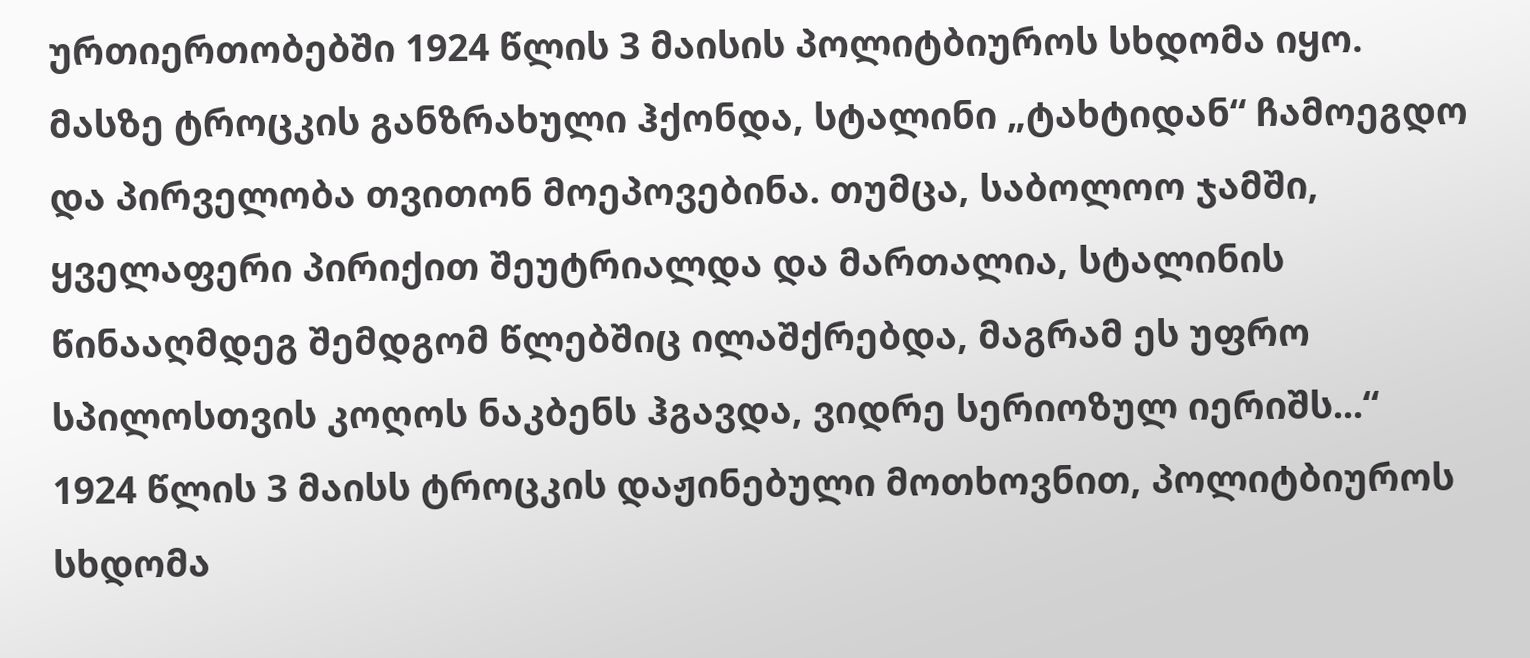ურთიერთობებში 1924 წლის 3 მაისის პოლიტბიუროს სხდომა იყო. მასზე ტროცკის განზრახული ჰქონდა, სტალინი „ტახტიდან“ ჩამოეგდო და პირველობა თვითონ მოეპოვებინა. თუმცა, საბოლოო ჯამში, ყველაფერი პირიქით შეუტრიალდა და მართალია, სტალინის წინააღმდეგ შემდგომ წლებშიც ილაშქრებდა, მაგრამ ეს უფრო სპილოსთვის კოღოს ნაკბენს ჰგავდა, ვიდრე სერიოზულ იერიშს...“
1924 წლის 3 მაისს ტროცკის დაჟინებული მოთხოვნით, პოლიტბიუროს სხდომა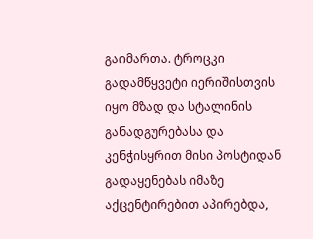გაიმართა. ტროცკი გადამწყვეტი იერიშისთვის იყო მზად და სტალინის განადგურებასა და კენჭისყრით მისი პოსტიდან გადაყენებას იმაზე აქცენტირებით აპირებდა,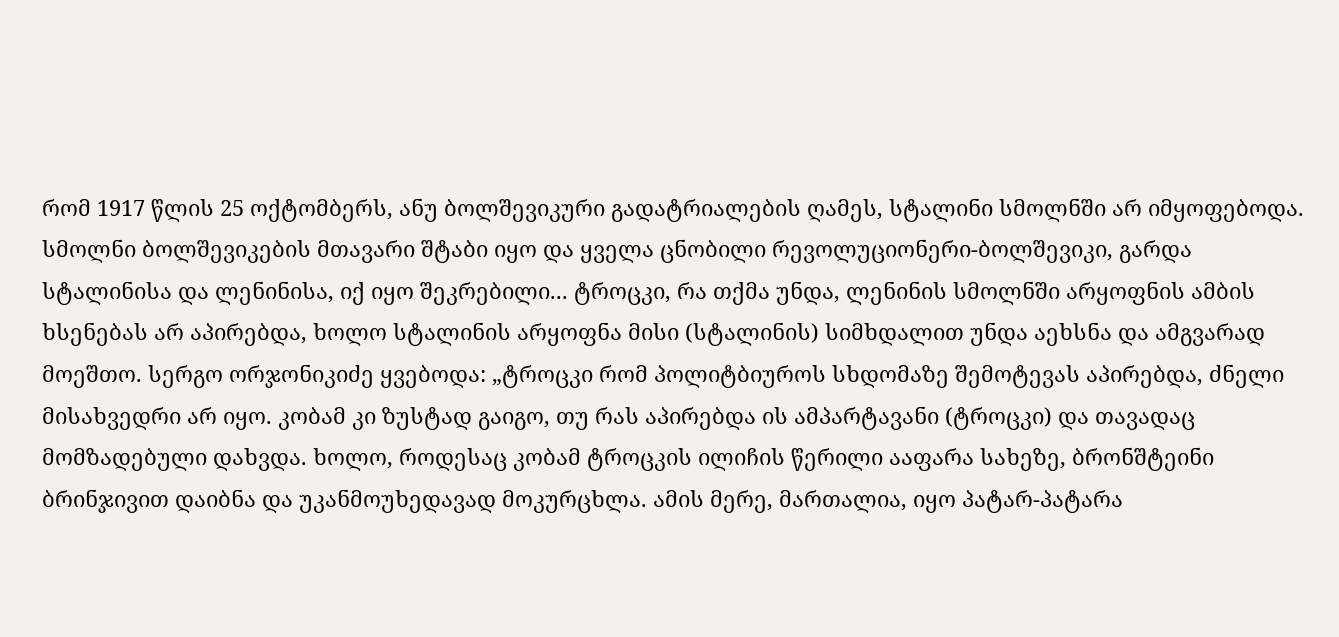რომ 1917 წლის 25 ოქტომბერს, ანუ ბოლშევიკური გადატრიალების ღამეს, სტალინი სმოლნში არ იმყოფებოდა. სმოლნი ბოლშევიკების მთავარი შტაბი იყო და ყველა ცნობილი რევოლუციონერი-ბოლშევიკი, გარდა სტალინისა და ლენინისა, იქ იყო შეკრებილი... ტროცკი, რა თქმა უნდა, ლენინის სმოლნში არყოფნის ამბის ხსენებას არ აპირებდა, ხოლო სტალინის არყოფნა მისი (სტალინის) სიმხდალით უნდა აეხსნა და ამგვარად მოეშთო. სერგო ორჯონიკიძე ყვებოდა: „ტროცკი რომ პოლიტბიუროს სხდომაზე შემოტევას აპირებდა, ძნელი მისახვედრი არ იყო. კობამ კი ზუსტად გაიგო, თუ რას აპირებდა ის ამპარტავანი (ტროცკი) და თავადაც მომზადებული დახვდა. ხოლო, როდესაც კობამ ტროცკის ილიჩის წერილი ააფარა სახეზე, ბრონშტეინი ბრინჯივით დაიბნა და უკანმოუხედავად მოკურცხლა. ამის მერე, მართალია, იყო პატარ-პატარა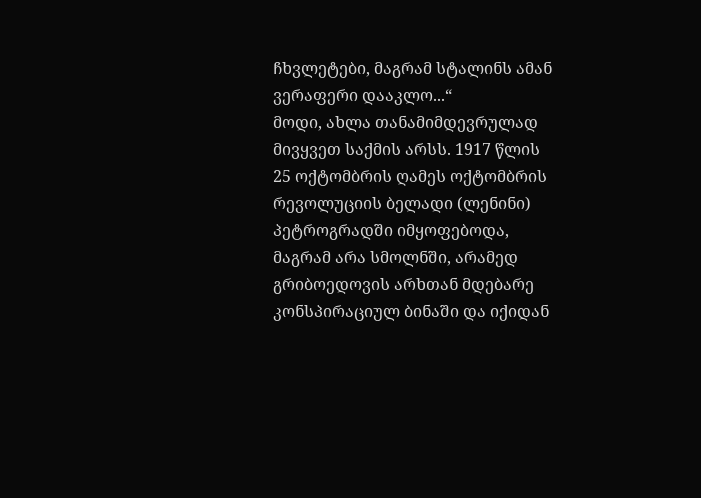ჩხვლეტები, მაგრამ სტალინს ამან ვერაფერი დააკლო...“
მოდი, ახლა თანამიმდევრულად მივყვეთ საქმის არსს. 1917 წლის 25 ოქტომბრის ღამეს ოქტომბრის რევოლუციის ბელადი (ლენინი) პეტროგრადში იმყოფებოდა, მაგრამ არა სმოლნში, არამედ გრიბოედოვის არხთან მდებარე კონსპირაციულ ბინაში და იქიდან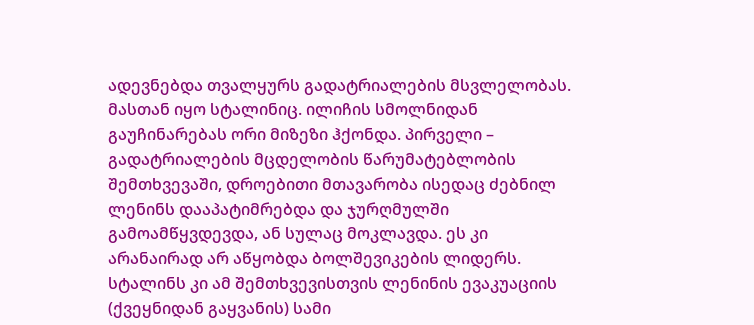ადევნებდა თვალყურს გადატრიალების მსვლელობას. მასთან იყო სტალინიც. ილიჩის სმოლნიდან გაუჩინარებას ორი მიზეზი ჰქონდა. პირველი – გადატრიალების მცდელობის წარუმატებლობის შემთხვევაში, დროებითი მთავარობა ისედაც ძებნილ ლენინს დააპატიმრებდა და ჯურღმულში გამოამწყვდევდა, ან სულაც მოკლავდა. ეს კი არანაირად არ აწყობდა ბოლშევიკების ლიდერს. სტალინს კი ამ შემთხვევისთვის ლენინის ევაკუაციის (ქვეყნიდან გაყვანის) სამი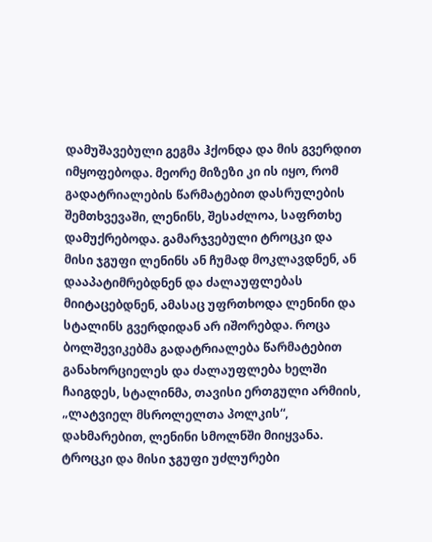დამუშავებული გეგმა ჰქონდა და მის გვერდით იმყოფებოდა. მეორე მიზეზი კი ის იყო, რომ გადატრიალების წარმატებით დასრულების შემთხვევაში, ლენინს, შესაძლოა, საფრთხე დამუქრებოდა. გამარჯვებული ტროცკი და მისი ჯგუფი ლენინს ან ჩუმად მოკლავდნენ, ან დააპატიმრებდნენ და ძალაუფლებას მიიტაცებდნენ, ამასაც უფრთხოდა ლენინი და სტალინს გვერდიდან არ იშორებდა. როცა ბოლშევიკებმა გადატრიალება წარმატებით განახორციელეს და ძალაუფლება ხელში ჩაიგდეს, სტალინმა, თავისი ერთგული არმიის, „ლატვიელ მსროლელთა პოლკის“, დახმარებით, ლენინი სმოლნში მიიყვანა. ტროცკი და მისი ჯგუფი უძლურები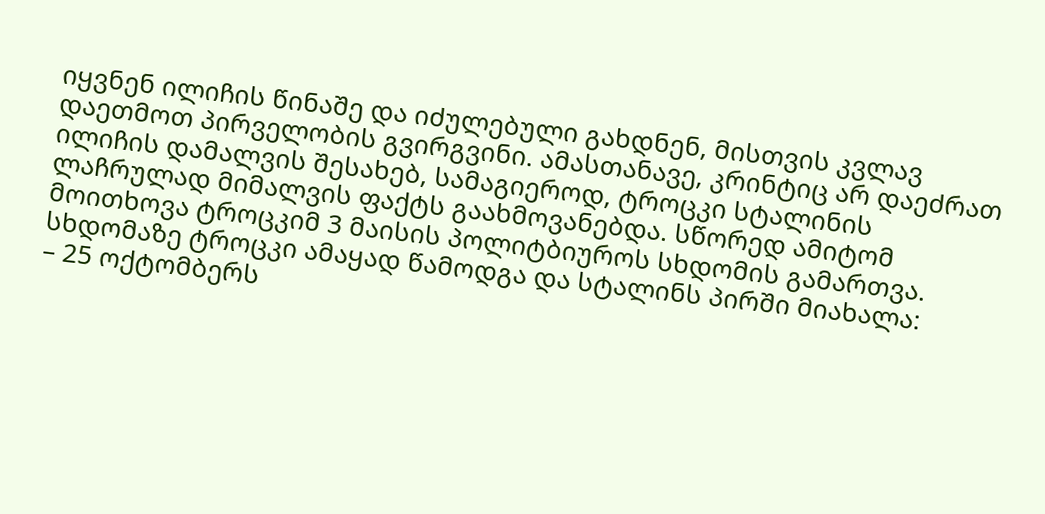იყვნენ ილიჩის წინაშე და იძულებული გახდნენ, მისთვის კვლავ დაეთმოთ პირველობის გვირგვინი. ამასთანავე, კრინტიც არ დაეძრათ ილიჩის დამალვის შესახებ, სამაგიეროდ, ტროცკი სტალინის ლაჩრულად მიმალვის ფაქტს გაახმოვანებდა. სწორედ ამიტომ მოითხოვა ტროცკიმ 3 მაისის პოლიტბიუროს სხდომის გამართვა. სხდომაზე ტროცკი ამაყად წამოდგა და სტალინს პირში მიახალა:
– 25 ოქტომბერს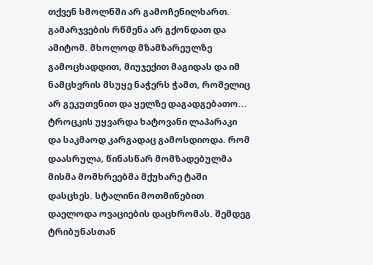თქვენ სმოლნში არ გამოჩენილხართ. გამარჯვების რწმენა არ გქონდათ და ამიტომ. მხოლოდ მზამზარეულზე გამოცხადდით, მიუჯექით მაგიდას და იმ ნამცხვრის მსუყე ნაჭერს ჭამთ, რომელიც არ გეკუთვნით და ყელზე დაგადგებათო...
ტროცკის უყვარდა ხატოვანი ლაპარაკი და საკმაოდ კარგადაც გამოსდიოდა. რომ დაასრულა, წინასწარ მომზადებულმა მისმა მომხრეებმა მქუხარე ტაში დასცხეს. სტალინი მოთმინებით დაელოდა ოვაციების დაცხრომას. შემდეგ ტრიბუნასთან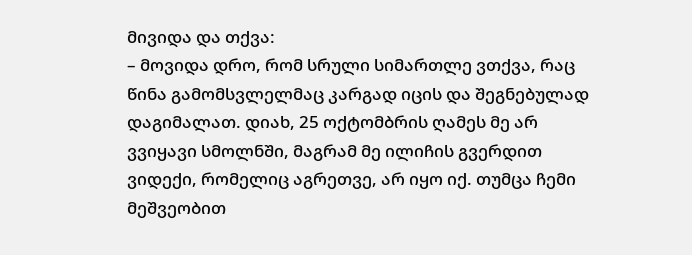მივიდა და თქვა:
– მოვიდა დრო, რომ სრული სიმართლე ვთქვა, რაც წინა გამომსვლელმაც კარგად იცის და შეგნებულად დაგიმალათ. დიახ, 25 ოქტომბრის ღამეს მე არ ვვიყავი სმოლნში, მაგრამ მე ილიჩის გვერდით ვიდექი, რომელიც აგრეთვე, არ იყო იქ. თუმცა ჩემი მეშვეობით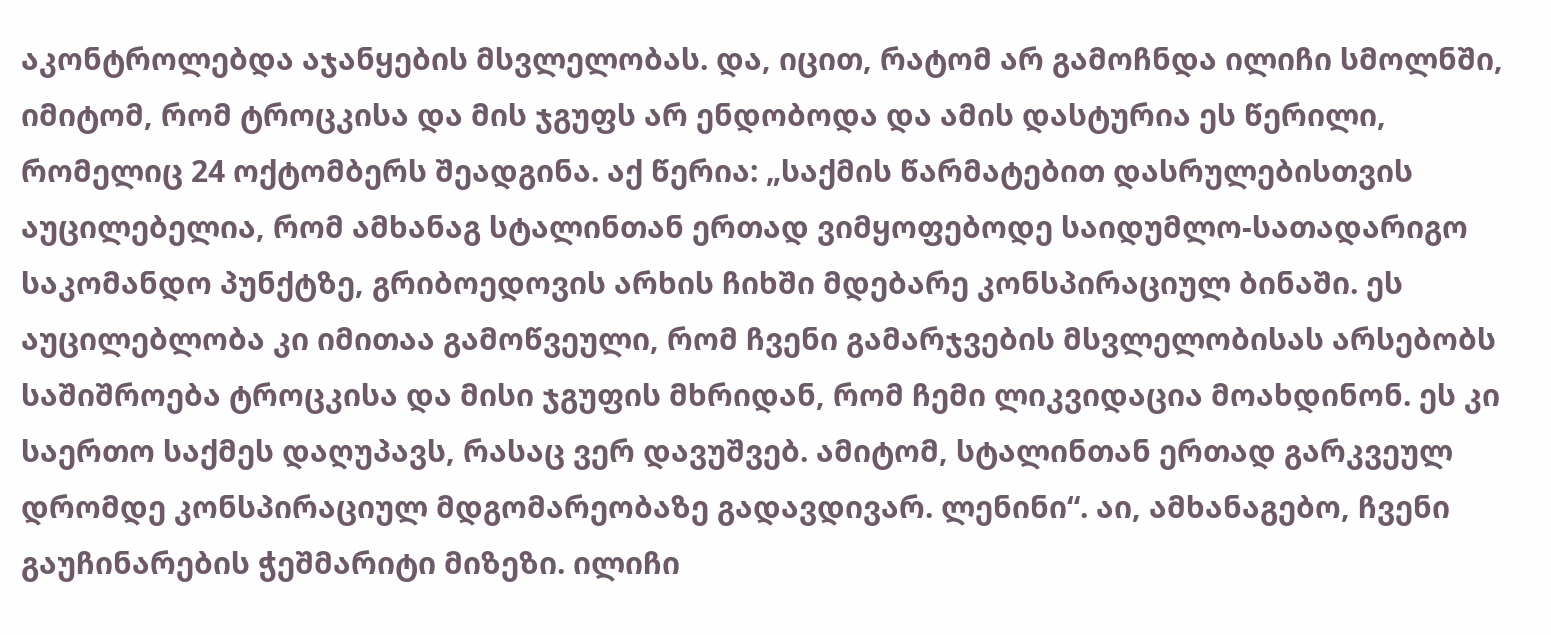აკონტროლებდა აჯანყების მსვლელობას. და, იცით, რატომ არ გამოჩნდა ილიჩი სმოლნში, იმიტომ, რომ ტროცკისა და მის ჯგუფს არ ენდობოდა და ამის დასტურია ეს წერილი, რომელიც 24 ოქტომბერს შეადგინა. აქ წერია: „საქმის წარმატებით დასრულებისთვის აუცილებელია, რომ ამხანაგ სტალინთან ერთად ვიმყოფებოდე საიდუმლო-სათადარიგო საკომანდო პუნქტზე, გრიბოედოვის არხის ჩიხში მდებარე კონსპირაციულ ბინაში. ეს აუცილებლობა კი იმითაა გამოწვეული, რომ ჩვენი გამარჯვების მსვლელობისას არსებობს საშიშროება ტროცკისა და მისი ჯგუფის მხრიდან, რომ ჩემი ლიკვიდაცია მოახდინონ. ეს კი საერთო საქმეს დაღუპავს, რასაც ვერ დავუშვებ. ამიტომ, სტალინთან ერთად გარკვეულ დრომდე კონსპირაციულ მდგომარეობაზე გადავდივარ. ლენინი“. აი, ამხანაგებო, ჩვენი გაუჩინარების ჭეშმარიტი მიზეზი. ილიჩი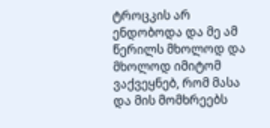ტროცკის არ ენდობოდა და მე ამ წერილს მხოლოდ და მხოლოდ იმიტომ ვაქვეყნებ, რომ მასა და მის მომხრეებს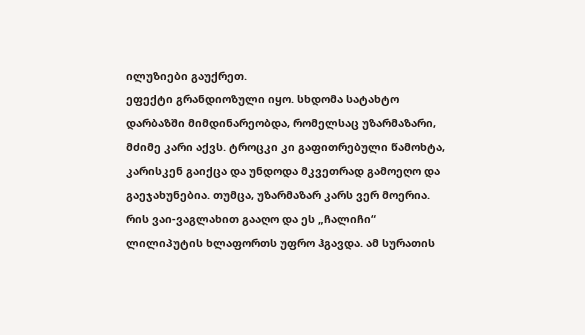ილუზიები გაუქრეთ.
ეფექტი გრანდიოზული იყო. სხდომა სატახტო დარბაზში მიმდინარეობდა, რომელსაც უზარმაზარი, მძიმე კარი აქვს. ტროცკი კი გაფითრებული წამოხტა, კარისკენ გაიქცა და უნდოდა მკვეთრად გამოეღო და გაეჯახუნებია. თუმცა, უზარმაზარ კარს ვერ მოერია. რის ვაი-ვაგლახით გააღო და ეს „ჩალიჩი“ ლილიპუტის ხლაფორთს უფრო ჰგავდა. ამ სურათის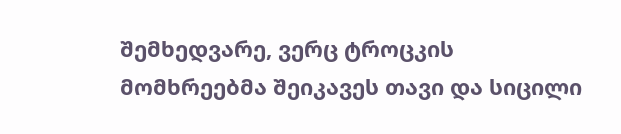შემხედვარე, ვერც ტროცკის მომხრეებმა შეიკავეს თავი და სიცილი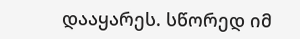დააყარეს. სწორედ იმ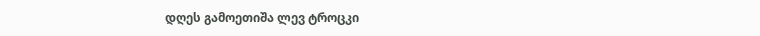დღეს გამოეთიშა ლევ ტროცკი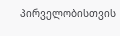პირველობისთვის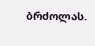ბრძოლას.